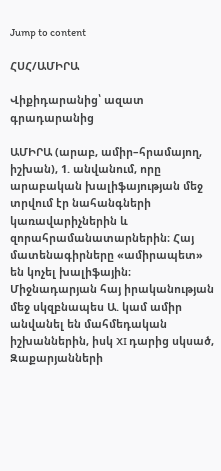Jump to content

ՀՍՀ/ԱՄԻՐԱ

Վիքիդարանից՝ ազատ գրադարանից

ԱՄԻՐԱ (արաբ, ամիր–հրամայող, իշխան), 1. անվանում, որը արաբական խալիֆայության մեջ տրվում էր նահանգների կառավարիչներին և զորահրամանատարներին։ Հայ մատենագիրները «ամիրապետ» են կոչել խալիֆային։ Միջնադարյան հայ իրականության մեջ սկզբնապես Ա. կամ ամիր անվանել են մահմեդական իշխաններին, իսկ XI դարից սկսած, Զաքարյանների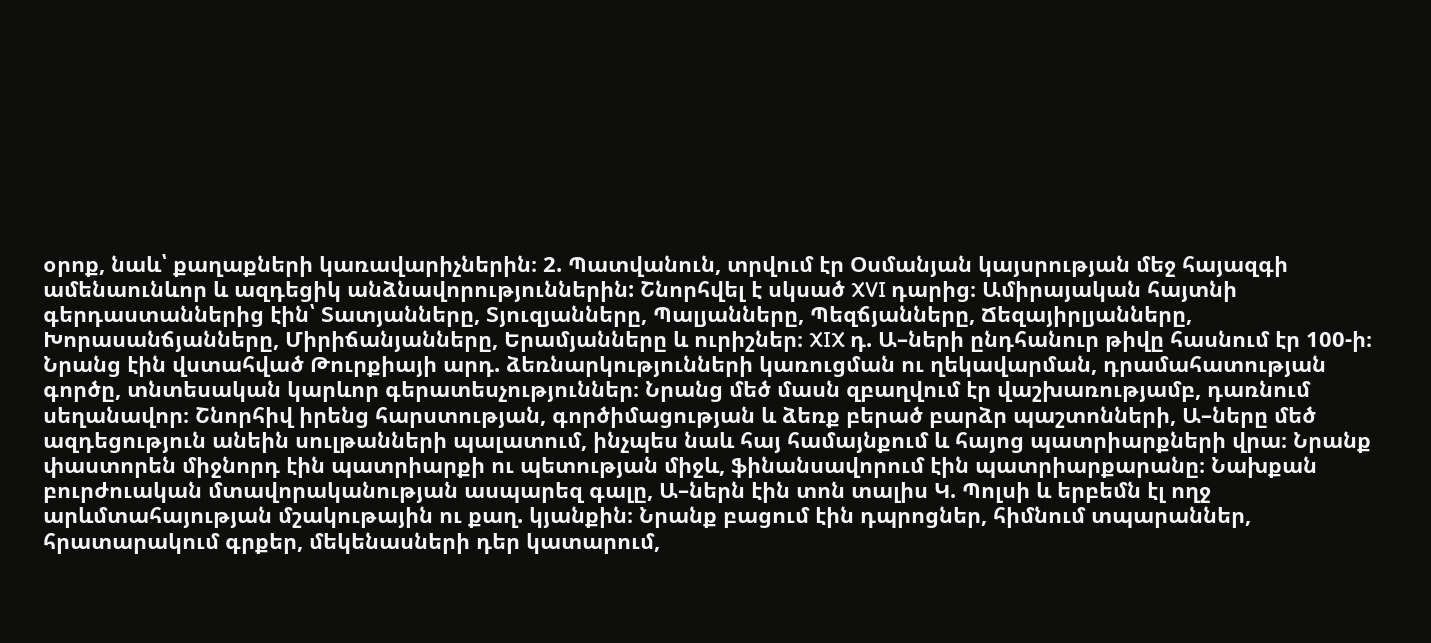օրոք, նաև՝ քաղաքների կառավարիչներին։ 2. Պատվանուն, տրվում էր Օսմանյան կայսրության մեջ հայազգի ամենաունևոր և ազդեցիկ անձնավորություններին: Շնորհվել է սկսած XVI դարից։ Ամիրայական հայտնի գերդաստաններից էին՝ Տատյանները, Տյուզյանները, Պալյանները, Պեզճյանները, Ճեզայիրլյանները, Խորասանճյանները, Միրիճանյանները, Երամյանները և ուրիշներ։ XIX դ. Ա–ների ընդհանուր թիվը հասնում էր 100-ի։ Նրանց էին վստահված Թուրքիայի արդ. ձեռնարկությունների կառուցման ու ղեկավարման, դրամահատության գործը, տնտեսական կարևոր գերատեսչություններ։ Նրանց մեծ մասն զբաղվում էր վաշխառությամբ, դառնում սեղանավոր։ Շնորհիվ իրենց հարստության, գործիմացության և ձեռք բերած բարձր պաշտոնների, Ա–ները մեծ ազդեցություն անեին սուլթանների պալատում, ինչպես նաև հայ համայնքում և հայոց պատրիարքների վրա։ Նրանք փաստորեն միջնորդ էին պատրիարքի ու պետության միջև, ֆինանսավորում էին պատրիարքարանը։ Նախքան բուրժուական մտավորականության ասպարեզ գալը, Ա–ներն էին տոն տալիս Կ. Պոլսի և երբեմն էլ ողջ արևմտահայության մշակութային ու քաղ. կյանքին։ Նրանք բացում էին դպրոցներ, հիմնում տպարաններ, հրատարակում գրքեր, մեկենասների դեր կատարում,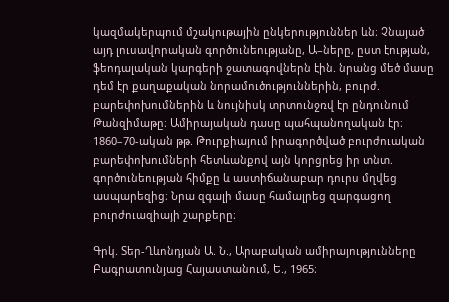կազմակերպում մշակութային ընկերություններ ևն։ Չնայած այդ լուսավորական գործունեությանը, Ա–ները, ըստ էության, ֆեոդալական կարգերի ջատագովներն էին. նրանց մեծ մասը դեմ էր քաղաքական նորամուծություններին, բուրժ. բարեփոխումներին և նույնիսկ տրտունջռվ էր ընդունում Թանզիմաթը։ Ամիրայական դասը պահպանողական էր։ 1860–70-ական թթ. Թուրքիայում իրագործված բուրժուական բարեփոխումների հետևանքով այն կորցրեց իր տնտ. գործունեության հիմքը և աստիճանաբար դուրս մղվեց ասպարեզից։ Նրա զգալի մասը համալրեց զարգացող բուրժուազիայի շարքերը։

Գրկ. Տեր-Ղևոնդյան Ա. Ն., Արաբական ամիրայությունները Բագրատունյաց Հայաստանում, Ե., 1965։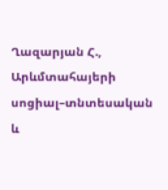Ղազարյան Հ., Արևմտահայերի սոցիալ–տնտեսական և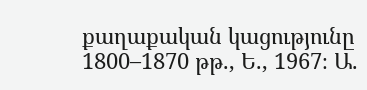քաղաքական կացությունը 1800–1870 թթ., Ե., 1967։ Ա.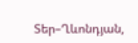Տեր–Ղևոնդյան,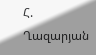Հ. Ղազարյան